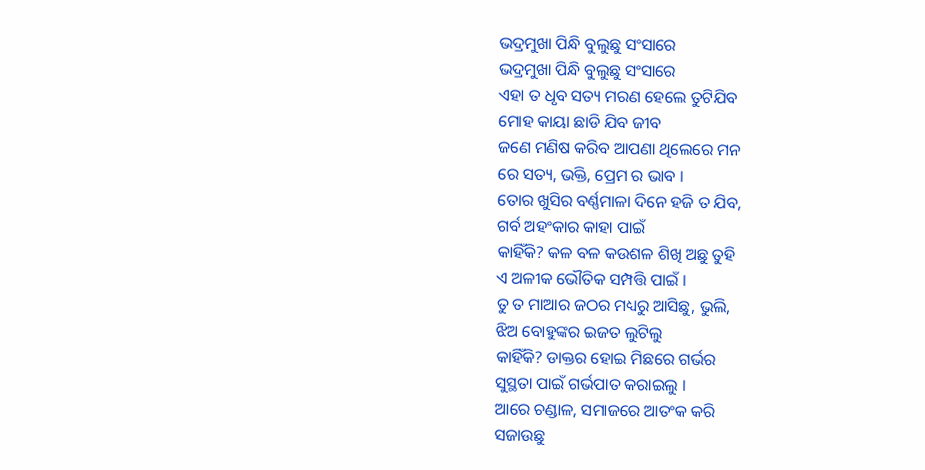ଭଦ୍ରମୁଖା ପିନ୍ଧି ବୁଲୁଛୁ ସଂସାରେ
ଭଦ୍ରମୁଖା ପିନ୍ଧି ବୁଲୁଛୁ ସଂସାରେ
ଏହା ତ ଧୃବ ସତ୍ୟ ମରଣ ହେଲେ ତୁଟିଯିବ
ମୋହ କାୟା ଛାଡି ଯିବ ଜୀବ
ଜଣେ ମଣିଷ କରିବ ଆପଣା ଥିଲେରେ ମନ
ରେ ସତ୍ୟ, ଭକ୍ତି, ପ୍ରେମ ର ଭାବ ।
ତୋର ଖୁସିର ବର୍ଣ୍ଣମାଳା ଦିନେ ହଜି ତ ଯିବ,
ଗର୍ବ ଅହଂକାର କାହା ପାଇଁ
କାହିଁକି? କଳ ବଳ କଉଶଳ ଶିଖି ଅଛୁ ତୁହି
ଏ ଅଳୀକ ଭୌତିକ ସମ୍ପତ୍ତି ପାଇଁ ।
ତୁ ତ ମାଆର ଜଠର ମଧ୍ୟରୁ ଆସିଛୁ, ଭୁଲି,
ଝିଅ ବୋହୁଙ୍କର ଇଜତ ଲୁଟିଲୁ
କାହିଁକି? ଡାକ୍ତର ହୋଇ ମିଛରେ ଗର୍ଭର
ସୁସ୍ଥତା ପାଇଁ ଗର୍ଭପାତ କରାଇଲୁ ।
ଆରେ ଚଣ୍ଡାଳ, ସମାଜରେ ଆତଂକ କରି
ସଜାଉଛୁ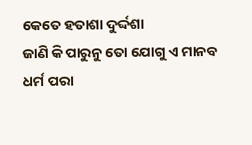କେତେ ହତାଶା ଦୁର୍ଦ୍ଦଶା
ଜାଣି କି ପାରୁନୁ ତୋ ଯୋଗୁ ଏ ମାନବ
ଧର୍ମ ପରା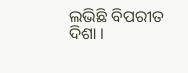ଲଭିଛି ବିପରୀତ ଦିଶା ।